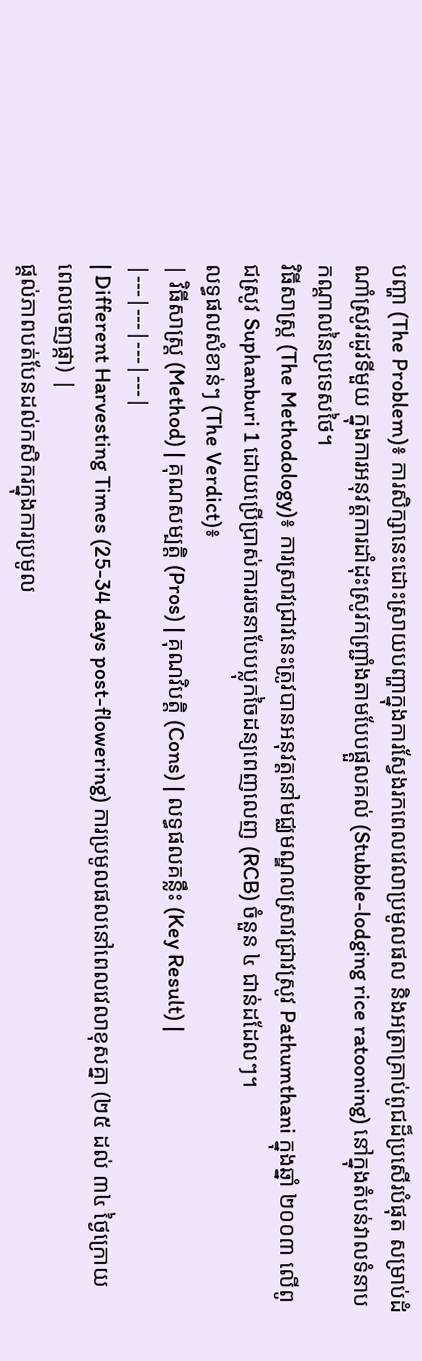បញ្ហា (The Problem)៖ ការសិក្សានេះដោះស្រាយបញ្ហាក្នុងការស្វែងរកពេលវេលាប្រមូលផល និងអត្រាគ្រាប់ពូជដ៏ប្រសើរបំផុត សម្រាប់ដំណាំស្រូវរដូវទីមួយ ក្នុងការអនុវត្តការដាំដុះស្រូវកញ្ជ្រាំងតាមបែបផ្តួលគល់ (Stubble-lodging rice ratooning) នៅក្នុងតំបន់វាលទំនាបកណ្តាលនៃប្រទេសថៃ។
វិធីសាស្ត្រ (The Methodology)៖ ការស្រាវជ្រាវនេះត្រូវបានអនុវត្តនៅមជ្ឈមណ្ឌលស្រាវជ្រាវស្រូវ Pathumthani ក្នុងឆ្នាំ ២០០៣ លើពូជស្រូវ Suphanburi 1 ដោយប្រើប្រាស់ការរចនាបែបប្លុកចៃដន្យពេញលេញ (RCB) ចំនួន ៤ ជាន់ដដែលៗ។
លទ្ធផលសំខាន់ៗ (The Verdict)៖
| វិធីសាស្ត្រ (Method) | គុណសម្បត្តិ (Pros) | គុណវិបត្តិ (Cons) | លទ្ធផលគន្លឹះ (Key Result) |
|---|---|---|---|
| Different Harvesting Times (25-34 days post-flowering) ការប្រមូលផលនៅពេលវេលាខុសគ្នា (២៥ ដល់ ៣៤ ថ្ងៃក្រោយពេលចេញផ្កា) |
ផ្តល់ភាពបត់បែនដល់កសិករក្នុងការប្រមូល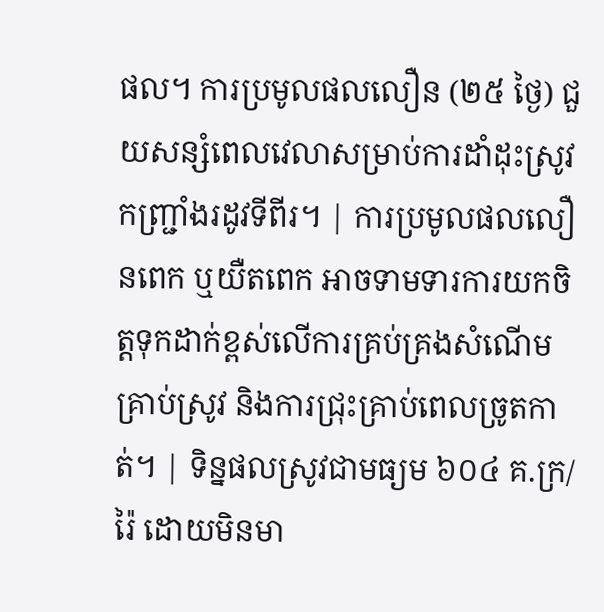ផល។ ការប្រមូលផលលឿន (២៥ ថ្ងៃ) ជួយសន្សំពេលវេលាសម្រាប់ការដាំដុះស្រូវកញ្ជ្រាំងរដូវទីពីរ។ | ការប្រមូលផលលឿនពេក ឬយឺតពេក អាចទាមទារការយកចិត្តទុកដាក់ខ្ពស់លើការគ្រប់គ្រងសំណើមគ្រាប់ស្រូវ និងការជ្រុះគ្រាប់ពេលច្រូតកាត់។ | ទិន្នផលស្រូវជាមធ្យម ៦០៤ គ.ក្រ/រ៉ៃ ដោយមិនមា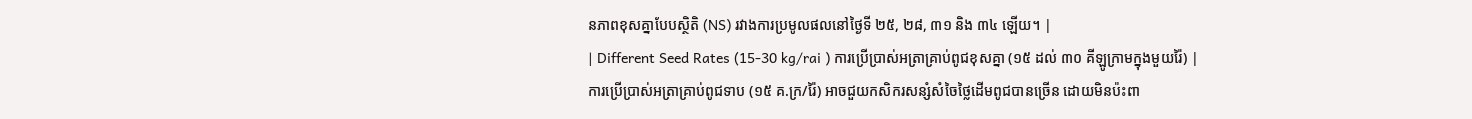នភាពខុសគ្នាបែបស្ថិតិ (NS) រវាងការប្រមូលផលនៅថ្ងៃទី ២៥, ២៨, ៣១ និង ៣៤ ឡើយ។ |
| Different Seed Rates (15-30 kg/rai ) ការប្រើប្រាស់អត្រាគ្រាប់ពូជខុសគ្នា (១៥ ដល់ ៣០ គីឡូក្រាមក្នុងមួយរ៉ៃ) |
ការប្រើប្រាស់អត្រាគ្រាប់ពូជទាប (១៥ គ.ក្រ/រ៉ៃ) អាចជួយកសិករសន្សំសំចៃថ្លៃដើមពូជបានច្រើន ដោយមិនប៉ះពា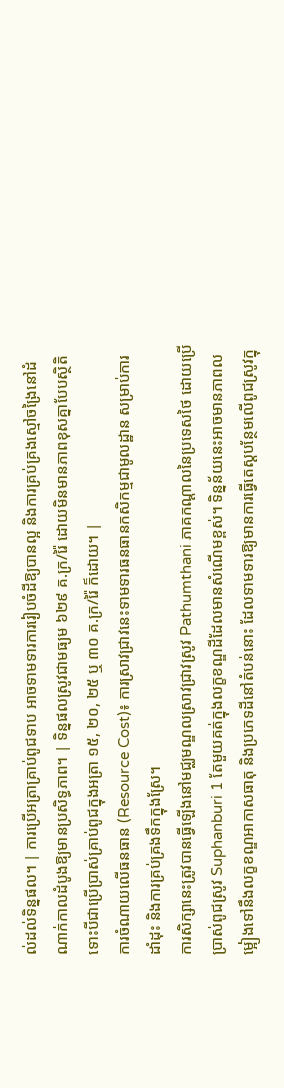ល់ដល់ទិន្នផល។ | ការប្រើអត្រាគ្រាប់ពូជទាប អាចទាមទារការរៀបចំដីឱ្យបានល្អ និងការគ្រប់គ្រងស្មៅចង្រៃនៅដំណាក់កាលដំបូងឱ្យមានប្រសិទ្ធភាព។ | ទិន្នផលស្រូវជាមធ្យម ៦២៩ គ.ក្រ/រ៉ៃ ដោយមិនមានភាពខុសគ្នាបែបស្ថិតិ ទោះបីជាប្រើប្រាស់គ្រាប់ពូជក្នុងអត្រា ១៥, ២០, ២៥ ឬ ៣០ គ.ក្រ/រ៉ៃ ក៏ដោយ។ |
ការចំណាយលើធនធាន (Resource Cost)៖ ការស្រាវជ្រាវនេះទាមទារធនធានកសិកម្មជាមូលដ្ឋាន សម្រាប់ការដាំដុះ និងការគ្រប់គ្រងទឹកក្នុងស្រែ។
ការសិក្សានេះត្រូវបានធ្វើឡើងនៅមជ្ឈមណ្ឌលស្រាវជ្រាវស្រូវ Pathumthani ភាគកណ្តាលនៃប្រទេសថៃ ដោយប្រើប្រាស់ពូជស្រូវ Suphanburi 1 តែមួយគត់ក្នុងលក្ខខណ្ឌដីដែលមានសំណើមខ្ពស់។ ទិន្នន័យនេះអាចមានភាពលម្អៀងទៅនឹងលក្ខខណ្ឌអាកាសធាតុ និងប្រភេទដីនៅតំបន់នោះ ដែលទាមទារឱ្យមានការធ្វើតេស្តបន្ថែមលើពូជស្រូវក្នុ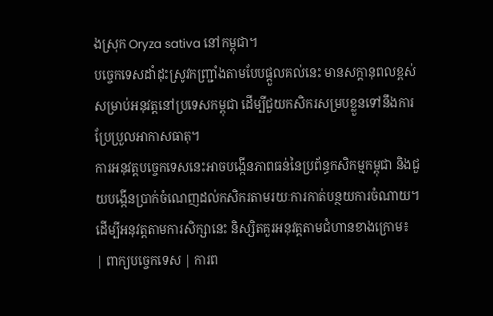ងស្រុក Oryza sativa នៅកម្ពុជា។
បច្ចេកទេសដាំដុះស្រូវកញ្ជ្រាំងតាមបែបផ្តួលគល់នេះ មានសក្តានុពលខ្ពស់សម្រាប់អនុវត្តនៅប្រទេសកម្ពុជា ដើម្បីជួយកសិករសម្របខ្លួនទៅនឹងការប្រែប្រួលអាកាសធាតុ។
ការអនុវត្តបច្ចេកទេសនេះអាចបង្កើនភាពធន់នៃប្រព័ន្ធកសិកម្មកម្ពុជា និងជួយបង្កើនប្រាក់ចំណេញដល់កសិករតាមរយៈការកាត់បន្ថយការចំណាយ។
ដើម្បីអនុវត្តតាមការសិក្សានេះ និស្សិតគួរអនុវត្តតាមជំហានខាងក្រោម៖
| ពាក្យបច្ចេកទេស | ការព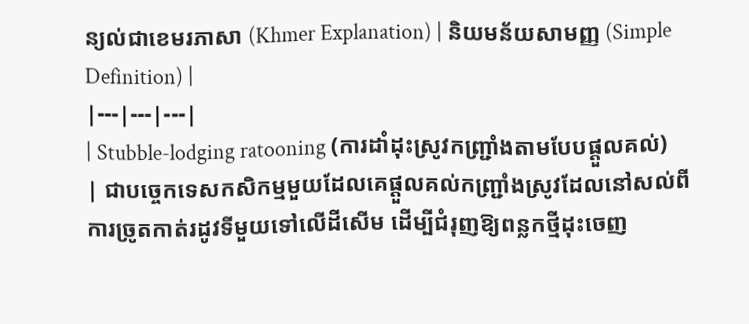ន្យល់ជាខេមរភាសា (Khmer Explanation) | និយមន័យសាមញ្ញ (Simple Definition) |
|---|---|---|
| Stubble-lodging ratooning (ការដាំដុះស្រូវកញ្ជ្រាំងតាមបែបផ្តួលគល់) | ជាបច្ចេកទេសកសិកម្មមួយដែលគេផ្តួលគល់កញ្ជ្រាំងស្រូវដែលនៅសល់ពីការច្រូតកាត់រដូវទីមួយទៅលើដីសើម ដើម្បីជំរុញឱ្យពន្លកថ្មីដុះចេញ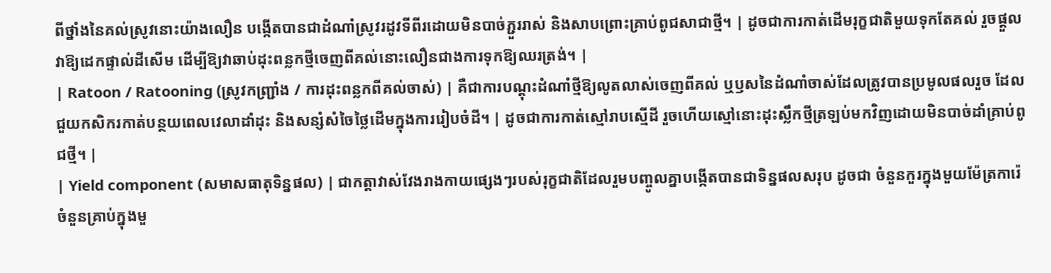ពីថ្នាំងនៃគល់ស្រូវនោះយ៉ាងលឿន បង្កើតបានជាដំណាំស្រូវរដូវទីពីរដោយមិនបាច់ភ្ជួររាស់ និងសាបព្រោះគ្រាប់ពូជសាជាថ្មី។ | ដូចជាការកាត់ដើមរុក្ខជាតិមួយទុកតែគល់ រួចផ្តួលវាឱ្យដេកផ្ទាល់ដីសើម ដើម្បីឱ្យវាឆាប់ដុះពន្លកថ្មីចេញពីគល់នោះលឿនជាងការទុកឱ្យឈរត្រង់។ |
| Ratoon / Ratooning (ស្រូវកញ្ជ្រាំង / ការដុះពន្លកពីគល់ចាស់) | គឺជាការបណ្តុះដំណាំថ្មីឱ្យលូតលាស់ចេញពីគល់ ឬឫសនៃដំណាំចាស់ដែលត្រូវបានប្រមូលផលរួច ដែលជួយកសិករកាត់បន្ថយពេលវេលាដាំដុះ និងសន្សំសំចៃថ្លៃដើមក្នុងការរៀបចំដី។ | ដូចជាការកាត់ស្មៅរាបស្មើដី រួចហើយស្មៅនោះដុះស្លឹកថ្មីត្រឡប់មកវិញដោយមិនបាច់ដាំគ្រាប់ពូជថ្មី។ |
| Yield component (សមាសធាតុទិន្នផល) | ជាកត្តាវាស់វែងរាងកាយផ្សេងៗរបស់រុក្ខជាតិដែលរួមបញ្ចូលគ្នាបង្កើតបានជាទិន្នផលសរុប ដូចជា ចំនួនកួរក្នុងមួយម៉ែត្រការ៉េ ចំនួនគ្រាប់ក្នុងមួ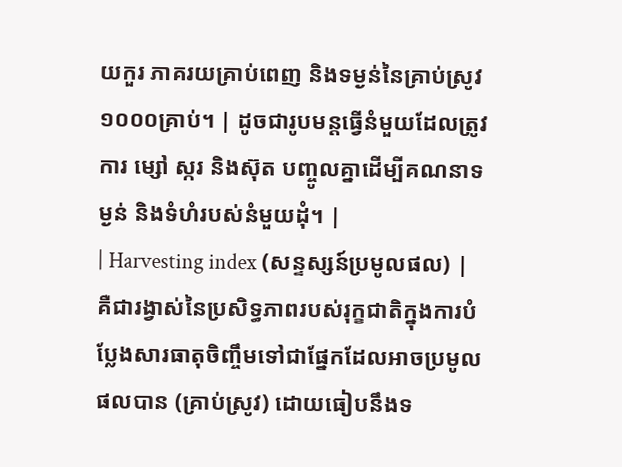យកួរ ភាគរយគ្រាប់ពេញ និងទម្ងន់នៃគ្រាប់ស្រូវ១០០០គ្រាប់។ | ដូចជារូបមន្តធ្វើនំមួយដែលត្រូវការ ម្សៅ ស្ករ និងស៊ុត បញ្ចូលគ្នាដើម្បីគណនាទម្ងន់ និងទំហំរបស់នំមួយដុំ។ |
| Harvesting index (សន្ទស្សន៍ប្រមូលផល) | គឺជារង្វាស់នៃប្រសិទ្ធភាពរបស់រុក្ខជាតិក្នុងការបំប្លែងសារធាតុចិញ្ចឹមទៅជាផ្នែកដែលអាចប្រមូលផលបាន (គ្រាប់ស្រូវ) ដោយធៀបនឹងទ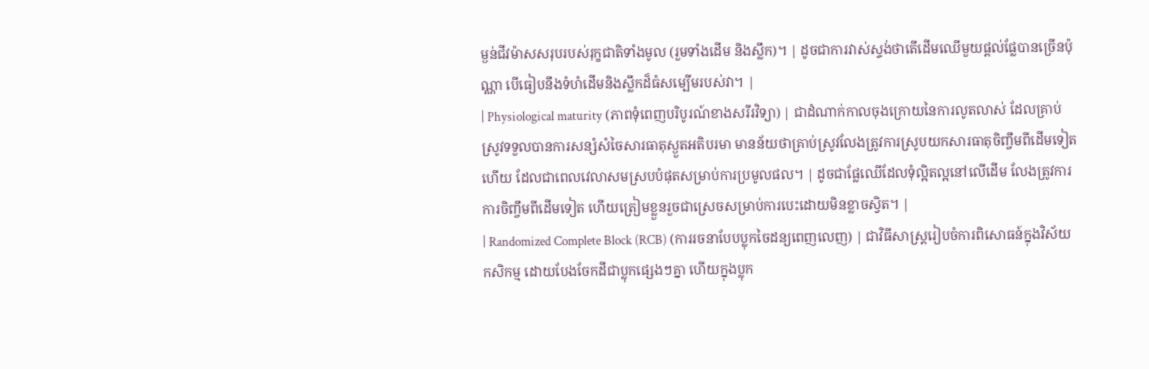ម្ងន់ជីវម៉ាសសរុបរបស់រុក្ខជាតិទាំងមូល (រួមទាំងដើម និងស្លឹក)។ | ដូចជាការវាស់ស្ទង់ថាតើដើមឈើមួយផ្តល់ផ្លែបានច្រើនប៉ុណ្ណា បើធៀបនឹងទំហំដើមនិងស្លឹកដ៏ធំសម្បើមរបស់វា។ |
| Physiological maturity (ភាពទុំពេញបរិបូរណ៍ខាងសរីរវិទ្យា) | ជាដំណាក់កាលចុងក្រោយនៃការលូតលាស់ ដែលគ្រាប់ស្រូវទទួលបានការសន្សំសំចៃសារធាតុស្ងួតអតិបរមា មានន័យថាគ្រាប់ស្រូវលែងត្រូវការស្រូបយកសារធាតុចិញ្ចឹមពីដើមទៀតហើយ ដែលជាពេលវេលាសមស្របបំផុតសម្រាប់ការប្រមូលផល។ | ដូចជាផ្លែឈើដែលទុំល្អិតល្អនៅលើដើម លែងត្រូវការការចិញ្ចឹមពីដើមទៀត ហើយត្រៀមខ្លួនរួចជាស្រេចសម្រាប់ការបេះដោយមិនខ្លាចស្វិត។ |
| Randomized Complete Block (RCB) (ការរចនាបែបប្លុកចៃដន្យពេញលេញ) | ជាវិធីសាស្ត្ររៀបចំការពិសោធន៍ក្នុងវិស័យកសិកម្ម ដោយបែងចែកដីជាប្លុកផ្សេងៗគ្នា ហើយក្នុងប្លុក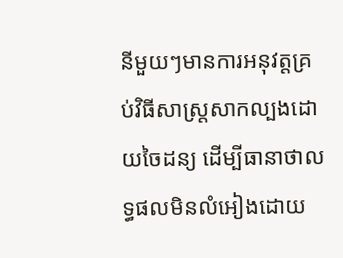នីមួយៗមានការអនុវត្តគ្រប់វិធីសាស្ត្រសាកល្បងដោយចៃដន្យ ដើម្បីធានាថាលទ្ធផលមិនលំអៀងដោយ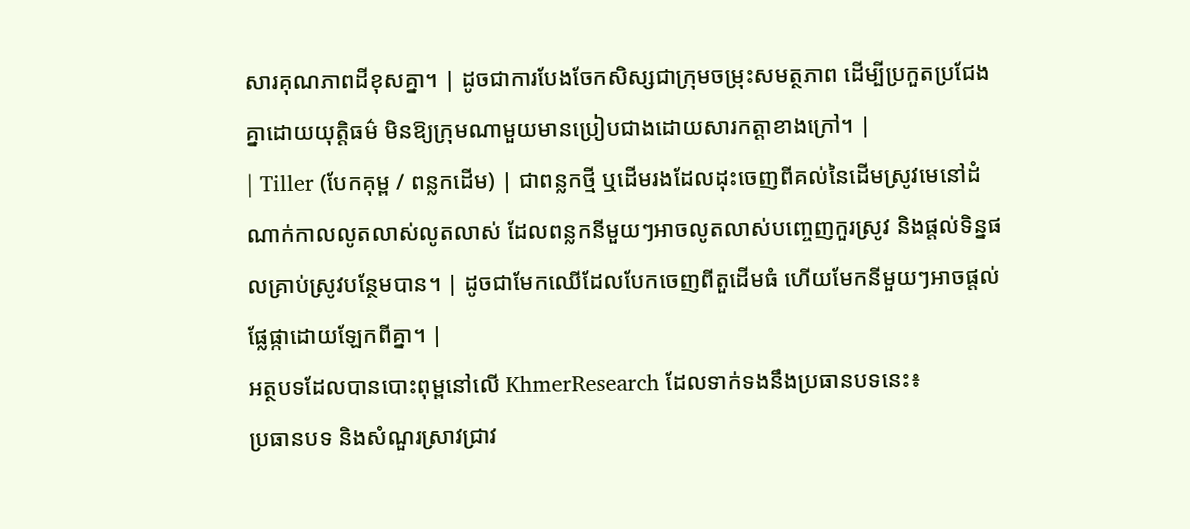សារគុណភាពដីខុសគ្នា។ | ដូចជាការបែងចែកសិស្សជាក្រុមចម្រុះសមត្ថភាព ដើម្បីប្រកួតប្រជែងគ្នាដោយយុត្តិធម៌ មិនឱ្យក្រុមណាមួយមានប្រៀបជាងដោយសារកត្តាខាងក្រៅ។ |
| Tiller (បែកគុម្ព / ពន្លកដើម) | ជាពន្លកថ្មី ឬដើមរងដែលដុះចេញពីគល់នៃដើមស្រូវមេនៅដំណាក់កាលលូតលាស់លូតលាស់ ដែលពន្លកនីមួយៗអាចលូតលាស់បញ្ចេញកួរស្រូវ និងផ្តល់ទិន្នផលគ្រាប់ស្រូវបន្ថែមបាន។ | ដូចជាមែកឈើដែលបែកចេញពីតួដើមធំ ហើយមែកនីមួយៗអាចផ្តល់ផ្លែផ្កាដោយឡែកពីគ្នា។ |
អត្ថបទដែលបានបោះពុម្ពនៅលើ KhmerResearch ដែលទាក់ទងនឹងប្រធានបទនេះ៖
ប្រធានបទ និងសំណួរស្រាវជ្រាវ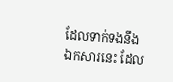ដែលទាក់ទងនឹងឯកសារនេះ ដែល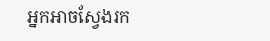អ្នកអាចស្វែងរក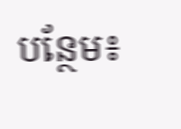បន្ថែម៖